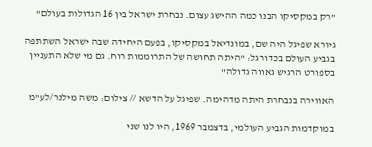"רק במקסיקו הבנו כמה ההישג עצום. נבחרת ישראל בין 16 הגדולות בעולם"

גיורא שפיגל היה שם, במונדיאל במקסיקו, בפעם היחידה שבה ישראל השתתפה בגביע העולם בכדורגל: "היתה תחושה של התרוממות רוח. גם מי שלא התעניין בספורט הרגיש גאווה גדולה"

האווירה בנבחרת היתה מדהימה. שפיגל על הדשא // צילום: משה מילנר/לע"מ

במוקדמות הגביע העולמי, בדצמבר 1969, היו לנו שני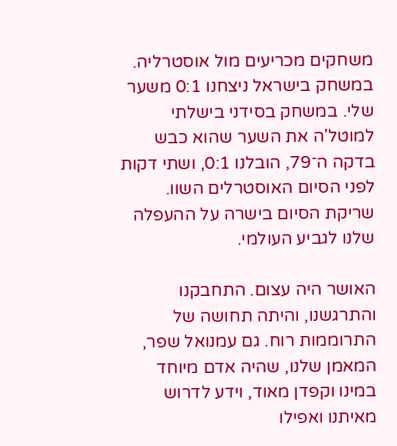משחקים מכריעים מול אוסטרליה. במשחק בישראל ניצחנו 0:1 משער שלי. במשחק בסידני בישלתי למוטל'ה את השער שהוא כבש בדקה ה־79, הובלנו 0:1, ושתי דקות לפני הסיום האוסטרלים השוו. שריקת הסיום בישרה על ההעפלה שלנו לגביע העולמי.

האושר היה עצום. התחבקנו והתרגשנו, והיתה תחושה של התרוממות רוח. גם עמנואל שפר, המאמן שלנו, שהיה אדם מיוחד במינו וקפדן מאוד, וידע לדרוש מאיתנו ואפילו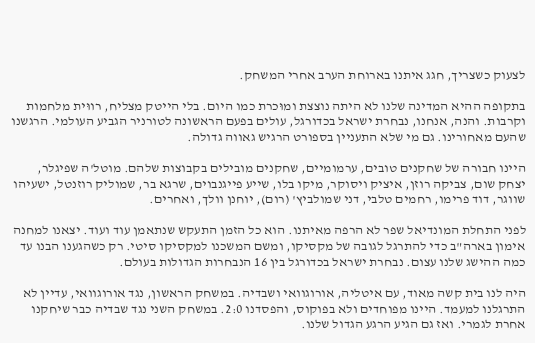לצעוק כשצריך, חגג איתנו בארוחת הערב אחרי המשחק.

בתקופה ההיא המדינה שלנו לא היתה נוצצת ומוּכרת כמו היום. בלי הייטק מצליח, רווּית מלחמות וקרבות. והנה, אנחנו, נבחרת ישראל בכדורגל, עולים בפעם הראשונה לטורניר הגביע העולמי. הרגשנו שהעם מאחורינו. גם מי שלא התעניין בספורט הרגיש גאווה גדולה.

היינו חבורה של שחקנים טובים, ערמומיים, שחקנים מובילים בקבוצות שלהם. מוטל'ה שפיגלר, יצחק שום, צביקה רוזן, איציק ויסוקר, מיקו בלו, שייע פייגנבוים, שרגא בר, שמוליק רוזנטל, ישעיהו שווגר, דוד פרימו, רחמים טלבי, דני שמולביץ' (רום), יוחנן וולך, ואחרים.

לפני התחלת המונדיאל שפר לא הרפה מאיתנו. הוא כל הזמן התעקש שנתאמן עוד ועוד. יצאנו למחנה אימון בארה"ב כדי להתרגל לגובה של מקסיקו, ומשם המשכנו למקסיקו סיטי. רק כשהגענו הבנו עד כמה ההישג שלנו עצום. נבחרת ישראל בכדורגל בין 16 הנבחרות הגדולות בעולם.

היה לנו בית קשה מאוד, עם איטליה, אורוגוואי ושבדיה. במשחק הראשון, נגד אורוגוואי, עדיין לא התרגלנו למעמד. היינו מפוחדים ולא בפוקוס, והפסדנו 2:0. במשחק השני נגד שבדיה כבר שיחקנו אחרת לגמרי. ואז גם הגיע הרגע הגדול שלנו.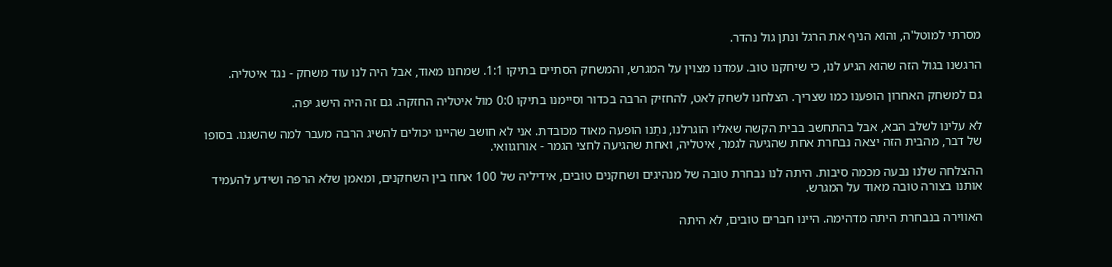מסרתי למוטל'ה, והוא הניף את הרגל ונתן גול נהדר.

הרגשנו בגול הזה שהוא הגיע לנו, כי שיחקנו טוב. עמדנו מצוין על המגרש, והמשחק הסתיים בתיקו 1:1. שמחנו מאוד, אבל היה לנו עוד משחק - נגד איטליה.

גם למשחק האחרון הופענו כמו שצריך. הצלחנו לשחק לאט, להחזיק הרבה בכדור וסיימנו בתיקו 0:0 מול איטליה החזקה. גם זה היה הישג יפה.

לא עלינו לשלב הבא, אבל בהתחשב בבית הקשה שאליו הוגרלנו, נתַנו הופעה מאוד מכובדת. אני לא חושב שהיינו יכולים להשיג הרבה מעבר למה שהשגנו. בסופו של דבר, מהבית הזה יצאה נבחרת אחת שהגיעה לגמר, איטליה, ואחת שהגיעה לחצי הגמר - אורוגוואי.

ההצלחה שלנו נבעה מכמה סיבות. היתה לנו נבחרת טובה של מנהיגים ושחקנים טובים, אידיליה של 100 אחוז בין השחקנים, ומאמן שלא הרפה ושידע להעמיד אותנו בצורה טובה מאוד על המגרש.

האווירה בנבחרת היתה מדהימה. היינו חברים טובים, לא היתה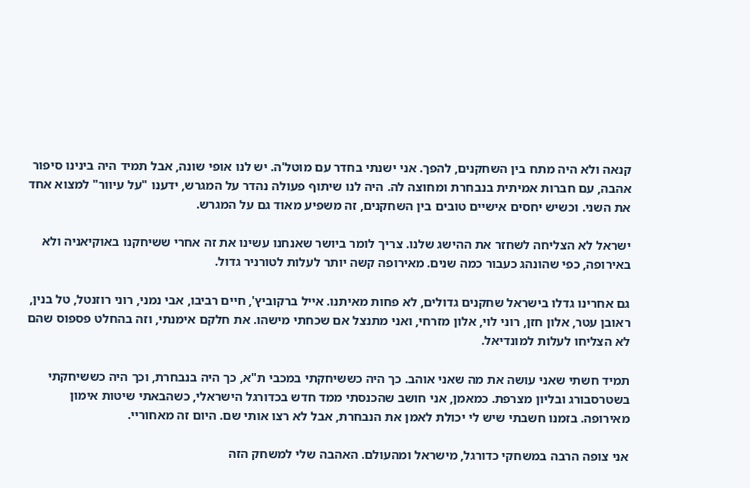קנאה ולא היה מתח בין השחקנים, להפך. אני ישנתי בחדר עם מוטל'ה. יש לנו אופי שונה, אבל תמיד היה בינינו סיפור אהבה, עם חברות אמיתית בנבחרת ומחוצה לה. היה לנו שיתוף פעולה נהדר על המגרש, ידענו "על עיוור" למצוא אחד את השני. וכשיש יחסים אישיים טובים בין השחקנים, זה משפיע מאוד גם על המגרש.

ישראל לא הצליחה לשחזר את ההישג שלנו. צריך לומר ביושר שאנחנו עשינו את זה אחרי ששיחקנו באוקיאניה ולא באירופה, כפי שהונהג כעבור כמה שנים. מאירופה קשה יותר לעלות לטורניר גדול.

גם אחרינו גדלו בישראל שחקנים גדולים, לא פחות מאיתנו. אייל ברקוביץ', חיים רביבו, אבי נמני, רוני רוזנטל, טל בנין, ראובן עטר, אלון חזן, רוני לוי, אלון מזרחי, ואני מתנצל אם שכחתי מישהו. את חלקם אימנתי, וזה בהחלט פספוס שהם לא הצליחו לעלות למונדיאל.

תמיד חשתי שאני עושה את מה שאני אוהב. כך היה כששיחקתי במכבי ת"א, כך היה בנבחרת, וכך היה כששיחקתי בשטרסבורג ובליון מצרפת. כמאמן, אני חושב שהכנסתי ממד חדש בכדורגל הישראלי, כשהבאתי שיטות אימון מאירופה. בזמנו חשבתי שיש לי יכולת לאמן את הנבחרת, אבל לא רצו אותי שם. היום זה מאחוריי.

אני צופה הרבה במשחקי כדורגל, מישראל ומהעולם. האהבה שלי למשחק הזה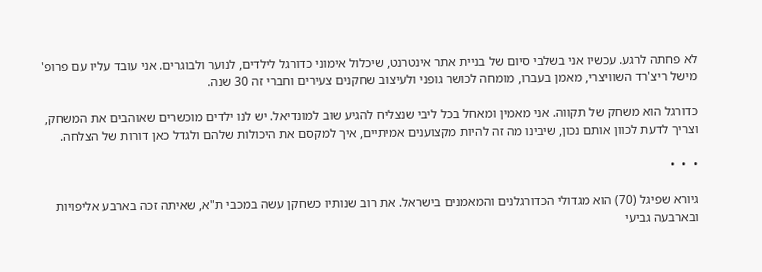לא פחתה לרגע. עכשיו אני בשלבי סיום של בניית אתר אינטרנט, שיכלול אימוני כדורגל לילדים, לנוער ולבוגרים. אני עובד עליו עם פרופ' מישל ריצ'רד השוויצרי, מאמן בעברו, מומחה לכושר גופני ולעיצוב שחקנים צעירים וחברי זה 30 שנה.

כדורגל הוא משחק של תקווה. אני מאמין ומאחל בכל ליבי שנצליח להגיע שוב למונדיאל. יש לנו ילדים מוכשרים שאוהבים את המשחק, וצריך לדעת לכוון אותם נכון, שיבינו מה זה להיות מקצוענים אמיתיים, איך למקסם את היכולות שלהם ולגדל כאן דורות של הצלחה.

•  •  •

גיורא שפיגל (70) הוא מגדולי הכדורגלנים והמאמנים בישראל. את רוב שנותיו כשחקן עשה במכבי ת"א, שאיתה זכה בארבע אליפויות ובארבעה גביעי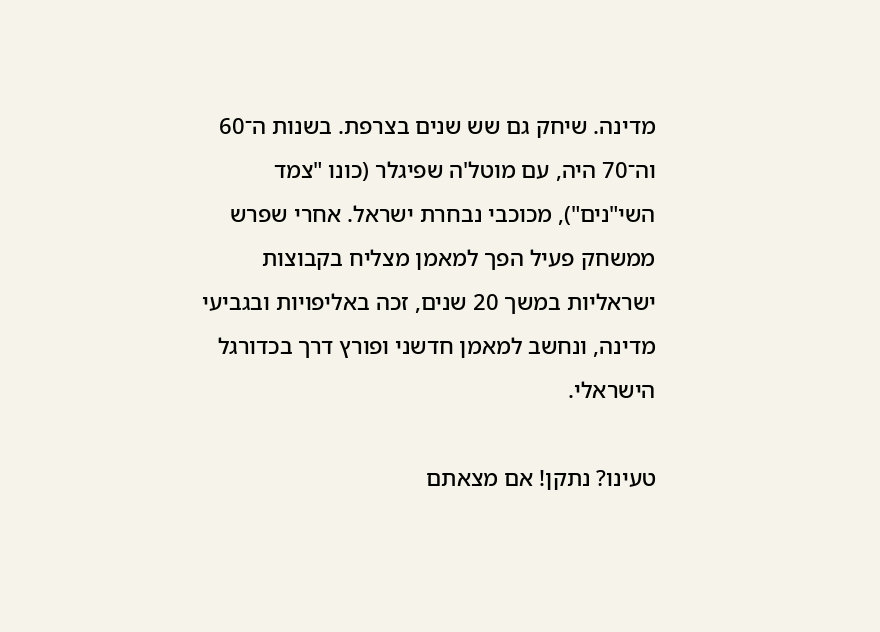מדינה. שיחק גם שש שנים בצרפת. בשנות ה־60 וה־70 היה, עם מוטל'ה שפיגלר (כונו "צמד השי"נים"), מכוכבי נבחרת ישראל. אחרי שפרש ממשחק פעיל הפך למאמן מצליח בקבוצות ישראליות במשך 20 שנים, זכה באליפויות ובגביעי מדינה, ונחשב למאמן חדשני ופורץ דרך בכדורגל הישראלי.

טעינו? נתקן! אם מצאתם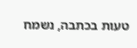טעות בכתבה, נשמח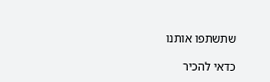שתשתפו אותנו

כדאי להכיר